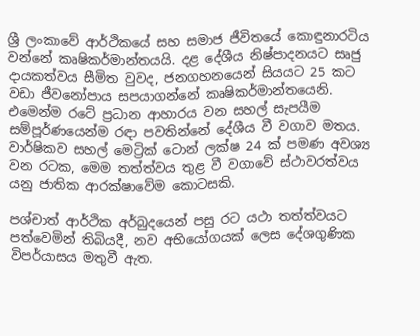ශ්‍රී ලංකාවේ ආර්ථිකයේ සහ සමාජ ජීවිතයේ කොඳුනාරටිය වන්නේ කෘෂිකර්මාන්තයයි. දළ දේශීය නිෂ්පාදනයට සෘජු දායකත්වය සීමිත වුවද, ජනගහනයෙන් සියයට 25 කට වඩා ජීවනෝපාය සපයාගන්නේ කෘෂිකර්මාන්තයෙනි. එමෙන්ම රටේ ප්‍රධාන ආහාරය වන සහල් සැපයීම සම්පූර්ණයෙන්ම රඳා පවතින්නේ දේශීය වී වගාව මතය. වාර්ෂිකව සහල් මෙට්‍රික් ටොන් ලක්ෂ 24 ක් පමණ අවශ්‍ය වන රටක, මෙම තත්ත්වය තුළ වී වගාවේ ස්ථාවරත්වය යනු ජාතික ආරක්ෂාවේම කොටසකි.

පශ්චාත් ආර්ථික අර්බුදයෙන් පසු රට යථා තත්ත්වයට පත්වෙමින් තිබියදී, නව අභියෝගයක් ලෙස දේශගුණික විපර්යාසය මතුවී ඇත.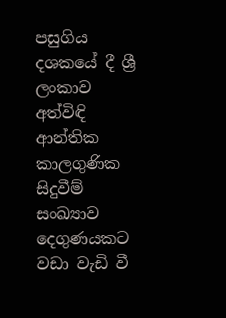පසුගිය දශකයේ දී ශ්‍රී ලංකාව අත්විඳි ආන්තික කාලගුණික සිදුවීම් සංඛ්‍යාව දෙගුණයකට වඩා වැඩි වී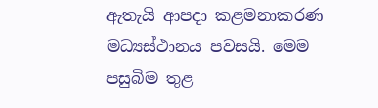ඇතැයි ආපදා කළමනාකරණ මධ්‍යස්ථානය පවසයි. මෙම පසුබිම තුළ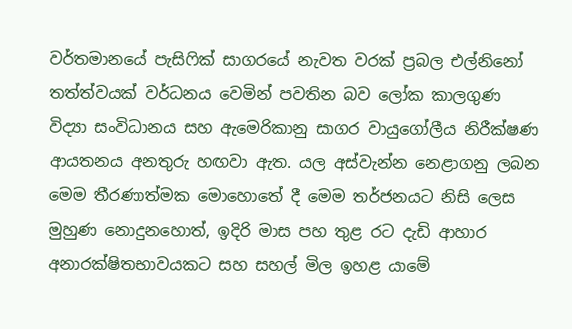වර්තමානයේ පැසිෆික් සාගරයේ නැවත වරක් ප්‍රබල එල්නිනෝ තත්ත්වයක් වර්ධනය වෙමින් පවතින බව ලෝක කාලගුණ විද්‍යා සංවිධානය සහ ඇමෙරිකානු සාගර වායුගෝලීය නිරීක්ෂණ ආයතනය අනතුරු හඟවා ඇත. යල අස්වැන්න නෙළාගනු ලබන මෙම තීරණාත්මක මොහොතේ දී මෙම තර්ජනයට නිසි ලෙස මුහුණ නොදුනහොත්, ඉදිරි මාස පහ තුළ රට දැඩි ආහාර අනාරක්ෂිතභාවයකට සහ සහල් මිල ඉහළ යාමේ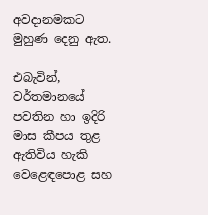අවදානමකට මුහුණ දෙනු ඇත.

එබැවින්, වර්තමානයේ පවතින හා ඉදිරි මාස කීපය තුළ ඇතිවිය හැකි වෙළෙඳපොළ සහ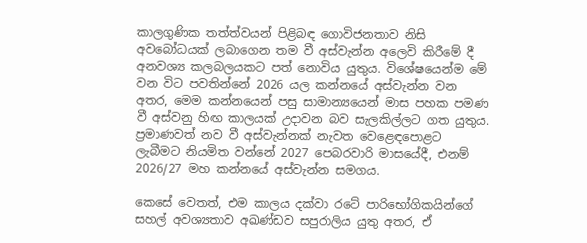කාලගුණික තත්ත්වයන් පිළිබඳ ගොවිජනතාව නිසි අවබෝධයක් ලබාගෙන තම වී අස්වැන්න අලෙවි කිරීමේ දී අනවශ්‍ය කලබලයකට පත් නොවිය යුතුය. විශේෂයෙන්ම මේ වන විට පවතින්නේ 2026 යල කන්නයේ අස්වැන්න වන අතර, මෙම කන්නයෙන් පසු සාමාන්‍යයෙන් මාස පහක පමණ වී අස්වනු හිඟ කාලයක් උදාවන බව සැලකිල්ලට ගත යුතුය. ප්‍රමාණවත් නව වී අස්වැන්නක් නැවත වෙළෙඳපොළට ලැබීමට නියමිත වන්නේ 2027 පෙබරවාරි මාසයේදී, එනම් 2026/27 මහ කන්නයේ අස්වැන්න සමගය.

කෙසේ වෙතත්, එම කාලය දක්වා රටේ පාරිභෝගිකයින්ගේ සහල් අවශ්‍යතාව අඛණ්ඩව සපුරාලිය යුතු අතර, ඒ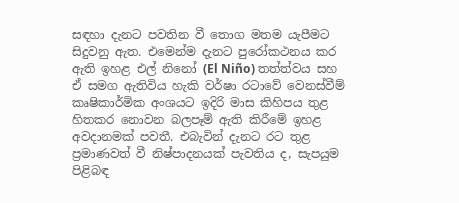සඳහා දැනට පවතින වී තොග මතම යැපීමට සිදුවනු ඇත. එමෙන්ම දැනට පුරෝකථනය කර ඇති ඉහළ එල් නිනෝ (El Niño) තත්ත්වය සහ ඒ සමග ඇතිවිය හැකි වර්ෂා රටාවේ වෙනස්වීම් කෘෂිකාර්මික අංශයට ඉදිරි මාස කිහිපය තුළ හිතකර නොවන බලපෑම් ඇති කිරීමේ ඉහළ අවදානමක් පවතී. එබැවින් දැනට රට තුළ ප්‍රමාණවත් වී නිෂ්පාදනයක් පැවතිය ද, සැපයුම පිළිබඳ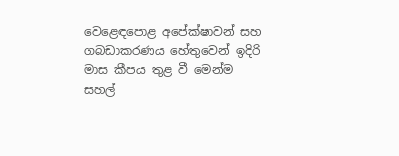වෙළෙඳපොළ අපේක්ෂාවන් සහ ගබඩාකරණය හේතුවෙන් ඉදිරි මාස කීපය තුළ වී මෙන්ම සහල්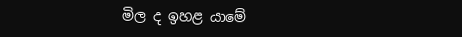මිල ද ඉහළ යාමේ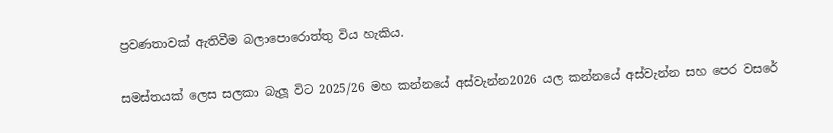ප්‍රවණතාවක් ඇතිවීම බලාපොරොත්තු විය හැකිය.

සමස්තයක් ලෙස සලකා බැලූ විට 2025/26 මහ කන්නයේ අස්වැන්න2026 යල කන්නයේ අස්වැන්න සහ පෙර වසරේ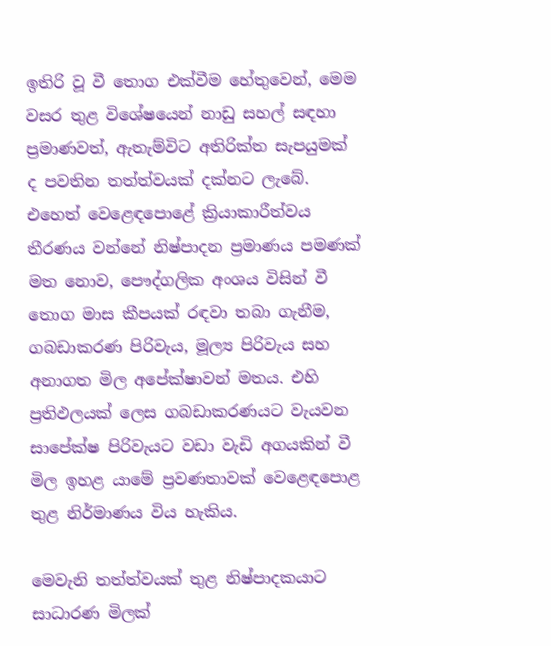ඉතිරි වූ වී තොග එක්වීම හේතුවෙන්, මෙම වසර තුළ විශේෂයෙන් නාඩු සහල් සඳහා ප්‍රමාණවත්, ඇතැම්විට අතිරික්ත සැපයුමක් ද පවතින තත්ත්වයක් දක්නට ලැබේ. එහෙත් වෙළෙඳපොළේ ක්‍රියාකාරීත්වය තීරණය වන්නේ නිෂ්පාදන ප්‍රමාණය පමණක් මත නොව, පෞද්ගලික අංශය විසින් වී තොග මාස කීපයක් රඳවා තබා ගැනීම, ගබඩාකරණ පිරිවැය, මූල්‍ය පිරිවැය සහ අනාගත මිල අපේක්ෂාවන් මතය. එහි ප්‍රතිඵලයක් ලෙස ගබඩාකරණයට වැයවන සාපේක්ෂ පිරිවැයට වඩා වැඩි අගයකින් වී මිල ඉහළ යාමේ ප්‍රවණතාවක් වෙළෙඳපොළ තුළ නිර්මාණය විය හැකිය.

මෙවැනි තත්ත්වයක් තුළ නිෂ්පාදකයාට සාධාරණ මිලක්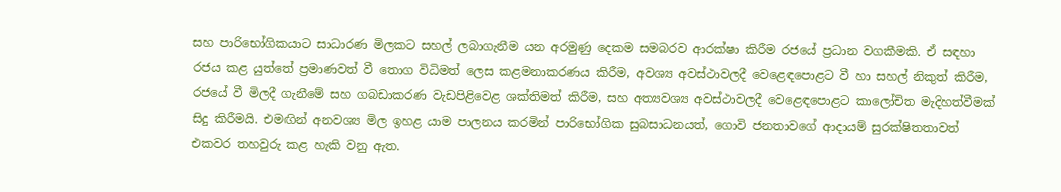සහ පාරිභෝගිකයාට සාධාරණ මිලකට සහල් ලබාගැනීම යන අරමුණු දෙකම සමබරව ආරක්ෂා කිරීම රජයේ ප්‍රධාන වගකීමකි. ඒ සඳහා රජය කළ යුත්තේ ප්‍රමාණවත් වී තොග විධිමත් ලෙස කළමනාකරණය කිරීම, අවශ්‍ය අවස්ථාවලදී වෙළෙඳපොළට වී හා සහල් නිකුත් කිරීම, රජයේ වී මිලදී ගැනීමේ සහ ගබඩාකරණ වැඩපිළිවෙළ ශක්තිමත් කිරීම, සහ අත්‍යවශ්‍ය අවස්ථාවලදී වෙළෙඳපොළට කාලෝචිත මැදිහත්වීමක් සිදු කිරීමයි. එමඟින් අනවශ්‍ය මිල ඉහළ යාම පාලනය කරමින් පාරිභෝගික සුබසාධනයත්, ගොවි ජනතාවගේ ආදායම් සුරක්ෂිතතාවත් එකවර තහවුරු කළ හැකි වනු ඇත.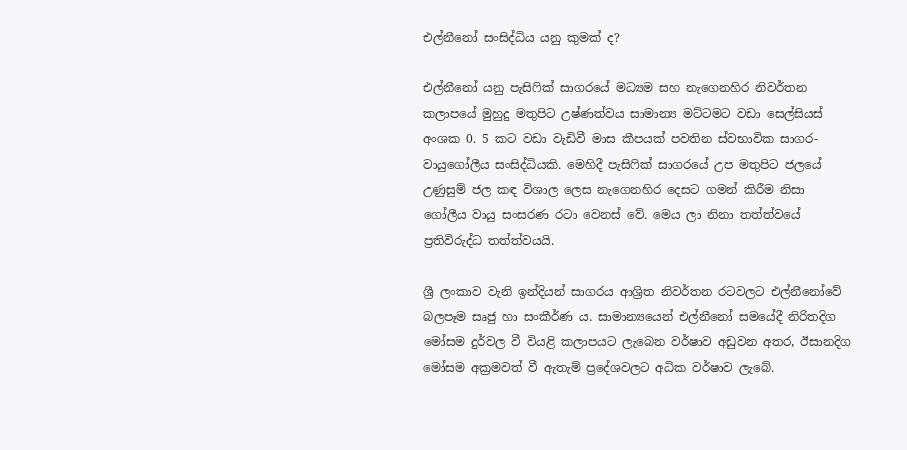එල්නීනෝ සංසිද්ධිය යනු කුමක් ද?

එල්නීනෝ යනු පැසිෆික් සාගරයේ මධ්‍යම සහ නැගෙනහිර නිවර්තන කලාපයේ මුහුදු මතුපිට උෂ්ණත්වය සාමාන්‍ය මට්ටමට වඩා සෙල්සියස් අංශක 0. 5 කට වඩා වැඩිවී මාස කීපයක් පවතින ස්වභාවික සාගර-වායුගෝලීය සංසිද්ධියකි. මෙහිදී පැසිෆික් සාගරයේ උප මතුපිට ජලයේ උණුසුම් ජල කඳ විශාල ලෙස නැගෙනහිර දෙසට ගමන් කිරීම නිසා ගෝලීය වායු සංසරණ රටා වෙනස් වේ. මෙය ලා නිනා තත්ත්වයේ ප්‍රතිවිරුද්ධ තත්ත්වයයි.

ශ්‍රී ලංකාව වැනි ඉන්දියන් සාගරය ආශ්‍රිත නිවර්තන රටවලට එල්නීනෝවේ බලපෑම සෘජු හා සංකීර්ණ ය. සාමාන්‍යයෙන් එල්නීනෝ සමයේදී නිරිතදිග මෝසම දුර්වල වී වියළි කලාපයට ලැබෙන වර්ෂාව අඩුවන අතර, ඊසානදිග මෝසම අක්‍රමවත් වී ඇතැම් ප්‍රදේශවලට අධික වර්ෂාව ලැබේ.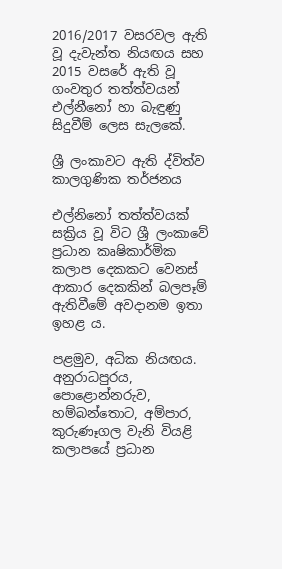2016/2017 වසරවල ඇති වූ දැවැන්ත නියඟය සහ 2015 වසරේ ඇති වූ ගංවතුර තත්ත්වයන් එල්නීනෝ හා බැඳුණු සිදුවීම් ලෙස සැලකේ.

ශ්‍රී ලංකාවට ඇති ද්විත්ව කාලගුණික තර්ජනය

එල්නිනෝ තත්ත්වයක් සක්‍රිය වූ විට ශ්‍රී ලංකාවේ ප්‍රධාන කෘෂිකාර්මික කලාප දෙකකට වෙනස් ආකාර දෙකකින් බලපෑම් ඇතිවීමේ අවදානම ඉතා ඉහළ ය.

පළමුව, අධික නියඟය. අනුරාධපුරය, පොළොන්නරුව, හම්බන්තොට, අම්පාර, කුරුණෑගල වැනි වියළි කලාපයේ ප්‍රධාන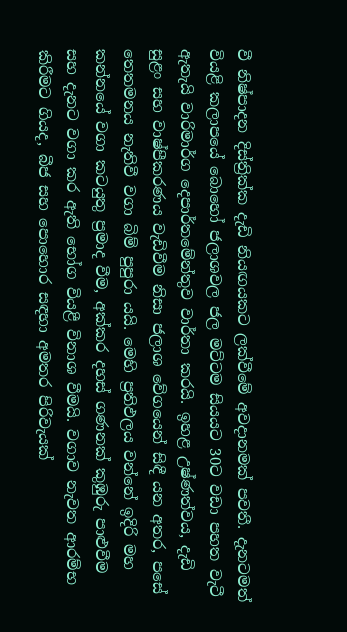වී නිෂ්පාදන දිස්ත්‍රික්ක දැඩි නියඟයකට ලක්වීමේ අවදානමක් පවතී. දැනටමත් වියළි කලාපයේ බොහෝ ජලාශවල ජල මට්ටම සියයට 30ට වඩා පහත වැටී ඇතැයි වාරිමාර්ග දෙපාර්තමේන්තුව වාර්තා කරයි. ඉහළ උෂ්ණත්වය, දැඩි සුළං සහ වාෂ්පීකරණය වැඩිවීම නිසා ජලාශ වේගයෙන් සිඳී යන අතර, පසේ තෙතමනය නැතිවී වගා බිම් පුපුරා යයි. මෙහි ප්‍රතිඵලය වන්නේ ඉදිරි මහ කන්නයේ වගා කටයුතු ප්‍රමාද වීම, අක්කර දහස් ගණනක් කුඹුරු පාළුවීම සහ දැනට වගා කර ඇති භෝග වියළී විනාශ වීමයි. වගාව නැවත ආරම්භ කිරීමට ගියද, බීජ සහ පොහොර සඳහා අමතර පිරිවැයක්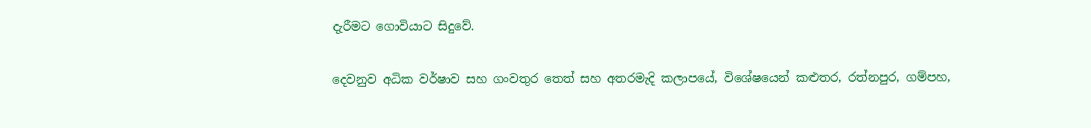දැරීමට ගොවියාට සිදුවේ.

දෙවනුව අධික වර්ෂාව සහ ගංවතුර තෙත් සහ අතරමැදි කලාපයේ, විශේෂයෙන් කළුතර, රත්නපුර, ගම්පහ,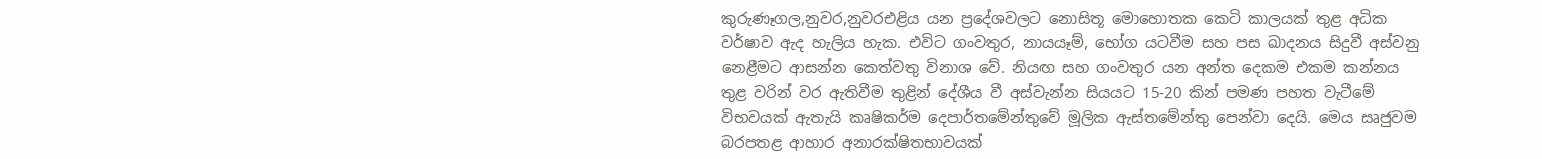කුරුණෑගල,නුවර,නුවරඑළිය යන ප්‍රදේශවලට නොසිතූ මොහොතක කෙටි කාලයක් තුළ අධික වර්ෂාව ඇද හැලිය හැක. එවිට ගංවතුර, නායයෑම්, භෝග යටවීම සහ පස ඛාදනය සිදුවී අස්වනු නෙළීමට ආසන්න කෙත්වතු විනාශ වේ. නියඟ සහ ගංවතුර යන අන්ත දෙකම එකම කන්නය තුළ වරින් වර ඇතිවීම තුළින් දේශීය වී අස්වැන්න සියයට 15-20 කින් පමණ පහත වැටීමේ විභවයක් ඇතැයි කෘෂිකර්ම දෙපාර්තමේන්තුවේ මූලික ඇස්තමේන්තු පෙන්වා දෙයි. මෙය සෘජුවම බරපතළ ආහාර අනාරක්ෂිතභාවයක්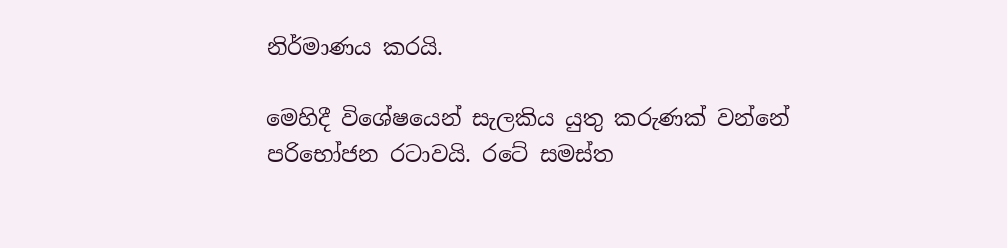නිර්මාණය කරයි.

මෙහිදී විශේෂයෙන් සැලකිය යුතු කරුණක් වන්නේ පරිභෝජන රටාවයි. රටේ සමස්ත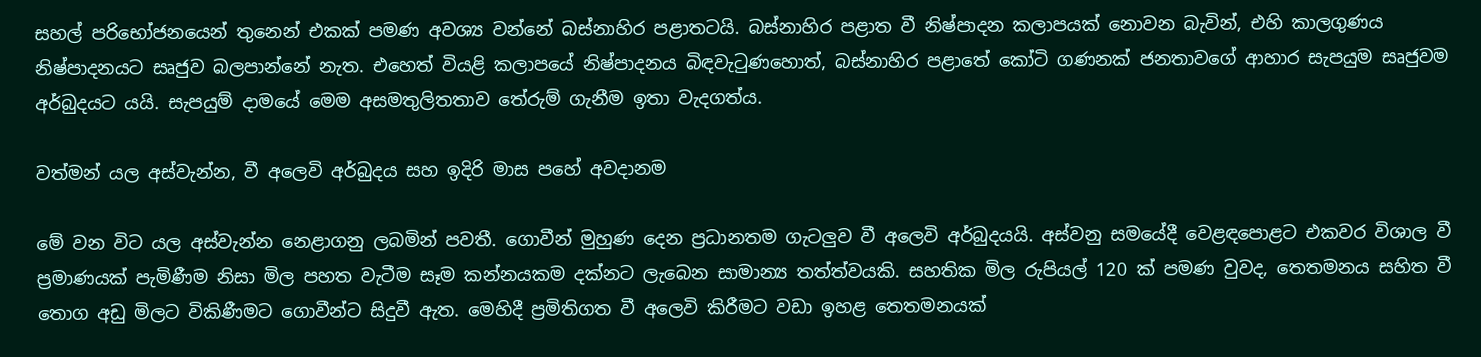සහල් පරිභෝජනයෙන් තුනෙන් එකක් පමණ අවශ්‍ය වන්නේ බස්නාහිර පළාතටයි. බස්නාහිර පළාත වී නිෂ්පාදන කලාපයක් නොවන බැවින්, එහි කාලගුණය නිෂ්පාදනයට සෘජුව බලපාන්නේ නැත. එහෙත් වියළි කලාපයේ නිෂ්පාදනය බිඳවැටුණහොත්, බස්නාහිර පළාතේ කෝටි ගණනක් ජනතාවගේ ආහාර සැපයුම සෘජුවම අර්බුදයට යයි. සැපයුම් දාමයේ මෙම අසමතුලිතතාව තේරුම් ගැනීම ඉතා වැදගත්ය.

වත්මන් යල අස්වැන්න, වී අලෙවි අර්බුදය සහ ඉදිරි මාස පහේ අවදානම

මේ වන විට යල අස්වැන්න නෙළාගනු ලබමින් පවතී. ගොවීන් මුහුණ දෙන ප්‍රධානතම ගැටලු‍ව වී අලෙවි අර්බුදයයි. අස්වනු සමයේදී වෙළඳපොළට එකවර විශාල වී ප්‍රමාණයක් පැමිණීම නිසා මිල පහත වැටීම සෑම කන්නයකම දක්නට ලැබෙන සාමාන්‍ය තත්ත්වයකි. සහතික මිල රුපියල් 120 ක් පමණ වුවද, තෙතමනය සහිත වී තොග අඩු මිලට විකිණීමට ගොවීන්ට සිදුවී ඇත. මෙහිදී ප්‍රමිතිගත වී අලෙවි කිරීමට වඩා ඉහළ තෙතමනයක්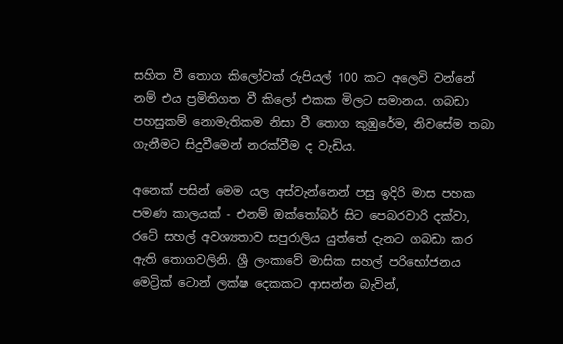සහිත වී තොග කිලෝවක් රුපියල් 100 කට අලෙවි වන්නේ නම් එය ප්‍රමිතිගත වී කිලෝ එකක මිලට සමානය. ගබඩා පහසුකම් නොමැතිකම නිසා වී තොග කුඹුරේම, නිවසේම තබා ගැනීමට සිදුවීමෙන් නරක්වීම ද වැඩිය.

අනෙක් පසින් මෙම යල අස්වැන්නෙන් පසු ඉදිරි මාස පහක පමණ කාලයක් - එනම් ඔක්තෝබර් සිට පෙබරවාරි දක්වා, රටේ සහල් අවශ්‍යතාව සපුරාලිය යුත්තේ දැනට ගබඩා කර ඇති තොගවලිනි. ශ්‍රී ලංකාවේ මාසික සහල් පරිභෝජනය මෙට්‍රික් ටොන් ලක්ෂ දෙකකට ආසන්න බැවින්,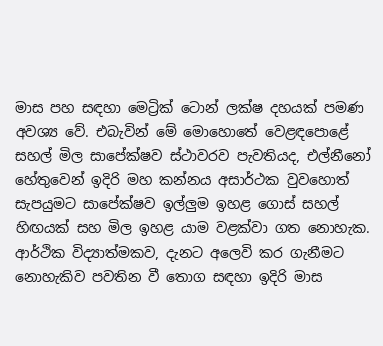මාස පහ සඳහා මෙට්‍රික් ටොන් ලක්ෂ දහයක් පමණ අවශ්‍ය වේ. එබැවින් මේ මොහොතේ වෙළඳපොළේ සහල් මිල සාපේක්ෂව ස්ථාවරව පැවතියද, එල්නීනෝ හේතුවෙන් ඉදිරි මහ කන්නය අසාර්ථක වුවහොත් සැපයුමට සාපේක්ෂව ඉල්ලු‍ම ඉහළ ගොස් සහල් හිඟයක් සහ මිල ඉහළ යාම වළක්වා ගත නොහැක. ආර්ථික විද්‍යාත්මකව, දැනට අලෙවි කර ගැනීමට නොහැකිව පවතින වී තොග සඳහා ඉදිරි මාස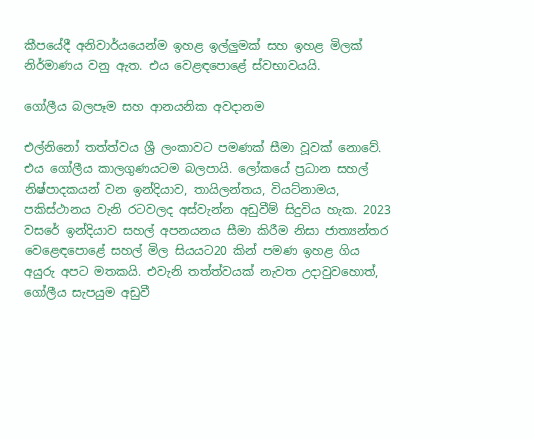කීපයේදී අනිවාර්යයෙන්ම ඉහළ ඉල්ලු‍මක් සහ ඉහළ මිලක් නිර්මාණය වනු ඇත. එය වෙළඳපොළේ ස්වභාවයයි.

ගෝලීය බලපෑම සහ ආනයනික අවදානම

එල්නිනෝ තත්ත්වය ශ්‍රී ලංකාවට පමණක් සීමා වූවක් නොවේ. එය ගෝලීය කාලගුණයටම බලපායි. ලෝකයේ ප්‍රධාන සහල් නිෂ්පාදකයන් වන ඉන්දියාව, තායිලන්තය, වියට්නාමය, පකිස්ථානය වැනි රටවලද අස්වැන්න අඩුවීම් සිදුවිය හැක. 2023 වසරේ ඉන්දියාව සහල් අපනයනය සීමා කිරීම නිසා ජාත්‍යන්තර වෙළෙඳපොළේ සහල් මිල සියයට20 කින් පමණ ඉහළ ගිය අයුරු අපට මතකයි. එවැනි තත්ත්වයක් නැවත උදාවුවහොත්, ගෝලීය සැපයුම අඩුවී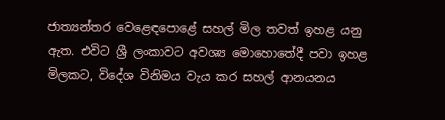ජාත්‍යන්තර වෙළෙඳපොළේ සහල් මිල තවත් ඉහළ යනු ඇත. එවිට ශ්‍රී ලංකාවට අවශ්‍ය මොහොතේදී පවා ඉහළ මිලකට, විදේශ විනිමය වැය කර සහල් ආනයනය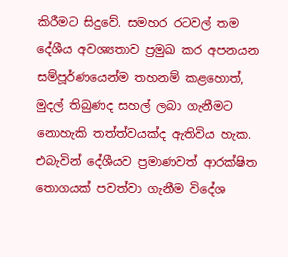කිරීමට සිදුවේ. සමහර රටවල් තම දේශීය අවශ්‍යතාව ප්‍රමුඛ කර අපනයන සම්පූර්ණයෙන්ම තහනම් කළහොත්, මුදල් තිබුණද සහල් ලබා ගැනීමට නොහැකි තත්ත්වයක්ද ඇතිවිය හැක. එබැවින් දේශීයව ප්‍රමාණවත් ආරක්ෂිත තොගයක් පවත්වා ගැනීම විදේශ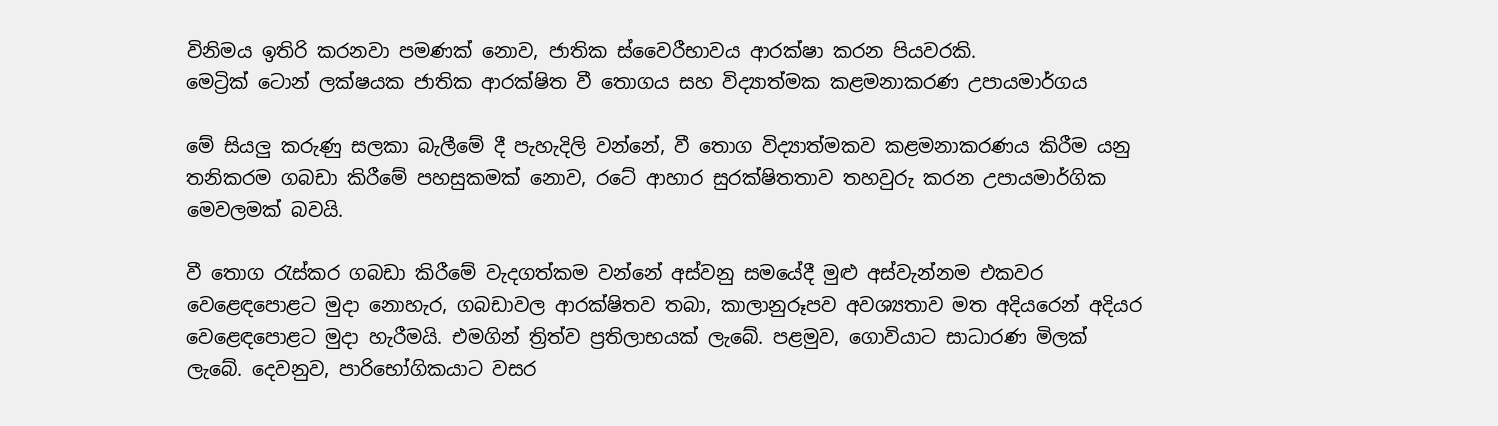විනිමය ඉතිරි කරනවා පමණක් නොව, ජාතික ස්වෛරීභාවය ආරක්ෂා කරන පියවරකි.
මෙට්‍රික් ටොන් ලක්ෂයක ජාතික ආරක්ෂිත වී තොගය සහ විද්‍යාත්මක කළමනාකරණ උපායමාර්ගය

මේ සියලු‍ කරුණු සලකා බැලීමේ දී පැහැදිලි වන්නේ, වී තොග විද්‍යාත්මකව කළමනාකරණය කිරීම යනු තනිකරම ගබඩා කිරීමේ පහසුකමක් නොව, රටේ ආහාර සුරක්ෂිතතාව තහවුරු කරන උපායමාර්ගික මෙවලමක් බවයි.

වී තොග රැස්කර ගබඩා කිරීමේ වැදගත්කම වන්නේ අස්වනු සමයේදී මුළු අස්වැන්නම එකවර වෙළෙඳපොළට මුදා නොහැර, ගබඩාවල ආරක්ෂිතව තබා, කාලානුරූපව අවශ්‍යතාව මත අදියරෙන් අදියර වෙළෙඳපොළට මුදා හැරීමයි. එමගින් ත්‍රිත්ව ප්‍රතිලාභයක් ලැබේ. පළමුව, ගොවියාට සාධාරණ මිලක් ලැබේ. දෙවනුව, පාරිභෝගිකයාට වසර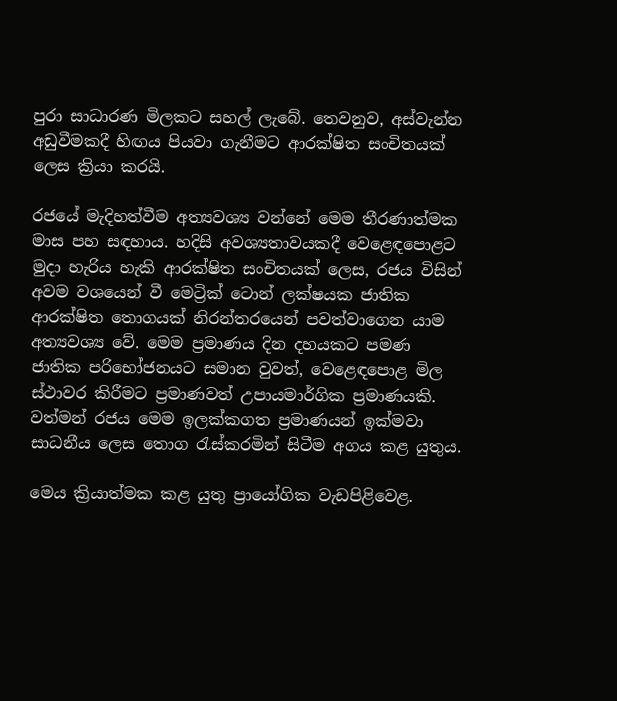පුරා සාධාරණ මිලකට සහල් ලැබේ. තෙවනුව, අස්වැන්න අඩුවීමකදී හිඟය පියවා ගැනීමට ආරක්ෂිත සංචිතයක් ලෙස ක්‍රියා කරයි.

රජයේ මැදිහත්වීම අත්‍යවශ්‍ය වන්නේ මෙම තීරණාත්මක මාස පහ සඳහාය. හදිසි අවශ්‍යතාවයකදී වෙළෙඳපොළට මුදා හැරිය හැකි ආරක්ෂිත සංචිතයක් ලෙස, රජය විසින් අවම වශයෙන් වී මෙට්‍රික් ටොන් ලක්ෂයක ජාතික ආරක්ෂිත තොගයක් නිරන්තරයෙන් පවත්වාගෙන යාම අත්‍යවශ්‍ය වේ. මෙම ප්‍රමාණය දින දහයකට පමණ ජාතික පරිභෝජනයට සමාන වුවත්, වෙළෙඳපොළ මිල ස්ථාවර කිරීමට ප්‍රමාණවත් උපායමාර්ගික ප්‍රමාණයකි. වත්මන් රජය මෙම ඉලක්කගත ප්‍රමාණයන් ඉක්මවා සාධනීය ලෙස තොග රැස්කරමින් සිටීම අගය කළ යුතුය.

මෙය ක්‍රියාත්මක කළ යුතු ප්‍රායෝගික වැඩපිළිවෙළ.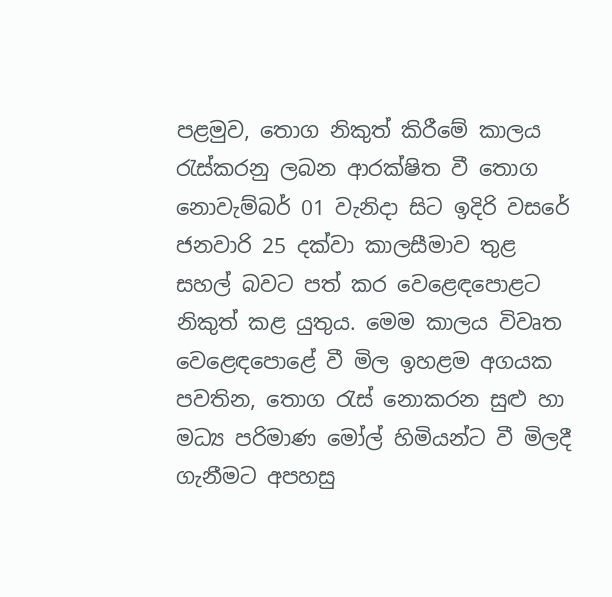පළමුව, තොග නිකුත් කිරීමේ කාලය රැස්කරනු ලබන ආරක්ෂිත වී තොග නොවැම්බර් 01 වැනිදා සිට ඉදිරි වසරේ ජනවාරි 25 දක්වා කාලසීමාව තුළ සහල් බවට පත් කර වෙළෙඳපොළට නිකුත් කළ යුතුය. මෙම කාලය විවෘත වෙළෙඳපොළේ වී මිල ඉහළම අගයක පවතින, තොග රැස් නොකරන සුළු හා මධ්‍ය පරිමාණ මෝල් හිමියන්ට වී මිලදී ගැනීමට අපහසු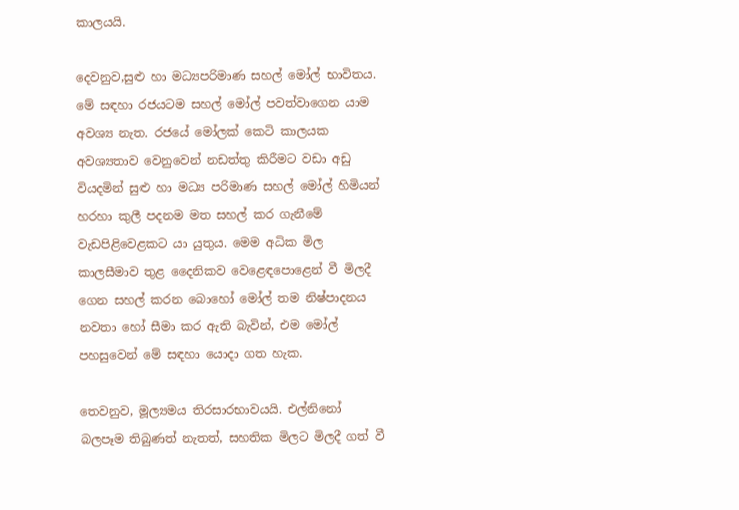කාලයයි.

දෙවනුව,සුළු හා මධ්‍යපරිමාණ සහල් මෝල් භාවිතය. මේ සඳහා රජයටම සහල් මෝල් පවත්වාගෙන යාම අවශ්‍ය නැත. රජයේ මෝලක් කෙටි කාලයක අවශ්‍යතාව වෙනුවෙන් නඩත්තු කිරීමට වඩා අඩු වියදමින් සුළු හා මධ්‍ය පරිමාණ සහල් මෝල් හිමියන් හරහා කුලී පදනම මත සහල් කර ගැනීමේ වැඩපිළිවෙළකට යා යුතුය. මෙම අධික මිල කාලසීමාව තුළ දෛනිකව වෙළෙඳපොළෙන් වී මිලදී ගෙන සහල් කරන බොහෝ මෝල් තම නිෂ්පාදනය නවතා හෝ සීමා කර ඇති බැවින්, එම මෝල් පහසුවෙන් මේ සඳහා යොදා ගත හැක.

තෙවනුව, මූල්‍යමය තිරසාරභාවයයි. එල්නිනෝ බලපෑම තිබුණත් නැතත්, සහතික මිලට මිලදී ගත් වී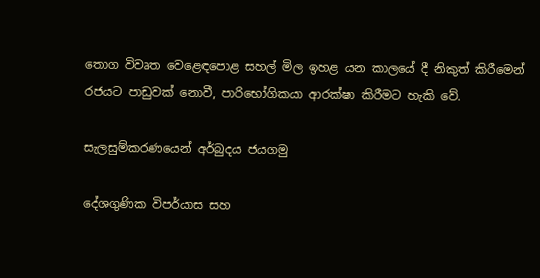තොග විවෘත වෙළෙඳපොළ සහල් මිල ඉහළ යන කාලයේ දී නිකුත් කිරීමෙන් රජයට පාඩුවක් නොවී, පාරිභෝගිකයා ආරක්ෂා කිරීමට හැකි වේ.

සැලසුම්කරණයෙන් අර්බුදය ජයගමු

දේශගුණික විපර්යාස සහ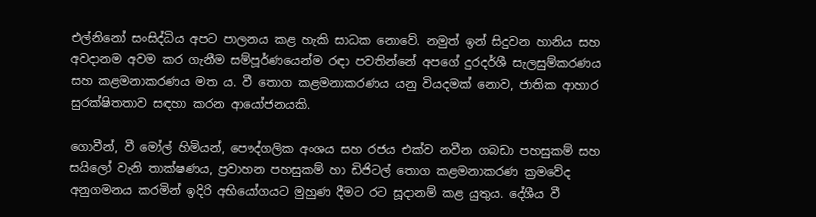එල්නිනෝ සංසිද්ධිය අපට පාලනය කළ හැකි සාධක නොවේ. නමුත් ඉන් සිදුවන හානිය සහ අවදානම අවම කර ගැනීම සම්පූර්ණයෙන්ම රඳා පවතින්නේ අපගේ දුරදර්ශී සැලසුම්කරණය සහ කළමනාකරණය මත ය. වී තොග කළමනාකරණය යනු වියදමක් නොව, ජාතික ආහාර සුරක්ෂිතතාව සඳහා කරන ආයෝජනයකි.

ගොවීන්, වී මෝල් හිමියන්, පෞද්ගලික අංශය සහ රජය එක්ව නවීන ගබඩා පහසුකම් සහ සයිලෝ වැනි තාක්ෂණය, ප්‍රවාහන පහසුකම් හා ඩිජිටල් තොග කළමනාකරණ ක්‍රමවේද අනුගමනය කරමින් ඉදිරි අභියෝගයට මුහුණ දීමට රට සූදානම් කළ යුතුය. දේශීය වී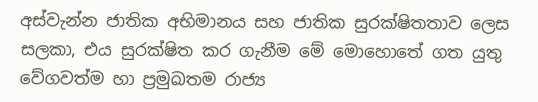අස්වැන්න ජාතික අභිමානය සහ ජාතික සුරක්ෂිතතාව ලෙස සලකා, එය සුරක්ෂිත කර ගැනීම මේ මොහොතේ ගත යුතු වේගවත්ම හා ප්‍රමුඛතම රාජ්‍ය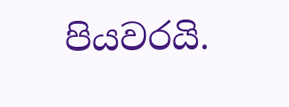පියවරයි.